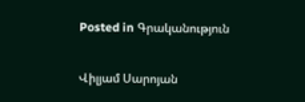Posted in Գրականություն

Վիլյամ Սարոյան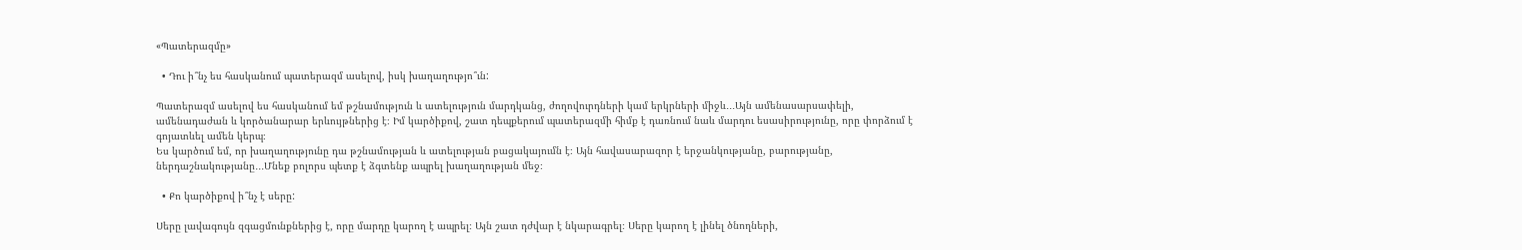«Պատերազմը»

  • Դու ի՞նչ ես հասկանում պատերազմ ասելով, իսկ խաղաղությո՞ւն:

Պատերազմ ասելով ես հասկանում եմ թշնամություն և ատելություն մարդկանց, ժողովուրդների կամ երկրների միջև․․․Այն ամենասարսափելի, ամենադաժան և կործանարար երևույթներից է։ Իմ կարծիքով, շատ դեպքերում պատերազմի հիմք է դառնում նաև մարդու եսասիրությունը, որը փորձում է գոյատևել ամեն կերպ։
Ես կարծում եմ, որ խաղաղությունը դա թշնամության և ատելության բացակայումն է։ Այն հավասարազոր է երջանկությանը, բարությանը, ներդաշնակությանը․․․Մնեք բոլորս պետք է ձգտենք ապրել խաղաղության մեջ։

  • Քո կարծիքով ի՞նչ է սերը:

Սերը լավագույն զգացմունքներից է, որը մարդը կարող է ապրել։ Այն շատ դժվար է նկարագրել։ Սերը կարող է լինել ծնողների,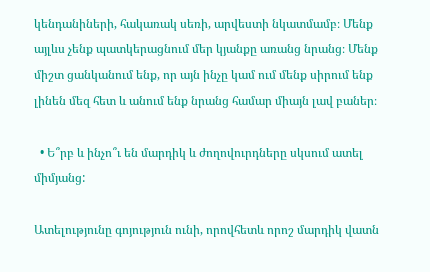կենդանիների, հակառակ սեռի, արվեստի նկատմամբ։ Մենք այլևս չենք պատկերացնում մեր կյանքը առանց նրանց։ Մենք միշտ ցանկանում ենք, որ այն ինչը կամ ում մենք սիրում ենք լինեն մեզ հետ և անում ենք նրանց համար միայն լավ բաներ։

  • Ե՞րբ և ինչո՞ւ են մարդիկ և ժողովուրդները սկսում ատել միմյանց:

Ատելությունը գոյություն ունի, որովհետև որոշ մարդիկ վատն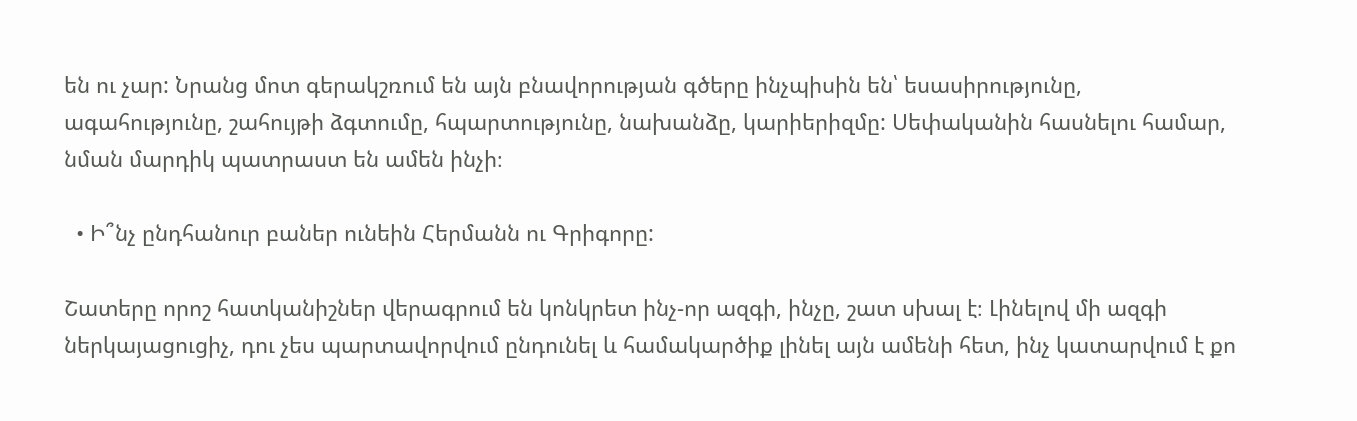են ու չար: Նրանց մոտ գերակշռում են այն բնավորության գծերը ինչպիսին են՝ եսասիրությունը, ագահությունը, շահույթի ձգտումը, հպարտությունը, նախանձը, կարիերիզմը: Սեփականին հասնելու համար, նման մարդիկ պատրաստ են ամեն ինչի։

  • Ի՞նչ ընդհանուր բաներ ունեին Հերմանն ու Գրիգորը:

Շատերը որոշ հատկանիշներ վերագրում են կոնկրետ ինչ-որ ազգի, ինչը, շատ սխալ է։ Լինելով մի ազգի ներկայացուցիչ, դու չես պարտավորվում ընդունել և համակարծիք լինել այն ամենի հետ, ինչ կատարվում է քո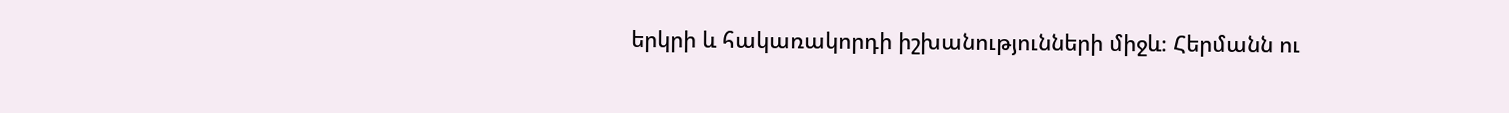երկրի և հակառակորդի իշխանությունների միջև։ Հերմանն ու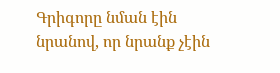Գրիգորը նման էին նրանով, որ նրանք չէին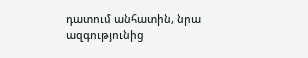դատում անհատին, նրա ազգությունից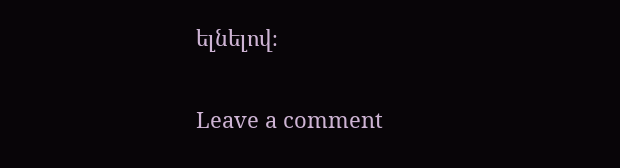ելնելով։


Leave a comment